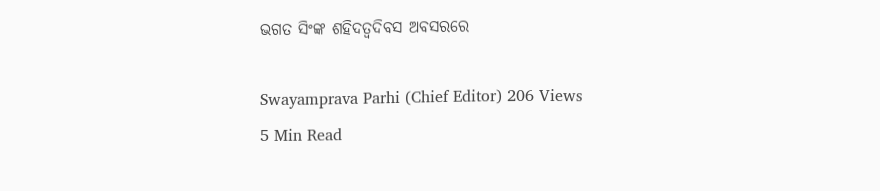ଭଗତ ସିଂଙ୍କ ଶହିଦତ୍ୱଦିବସ ଅବସରରେ

Swayamprava Parhi (Chief Editor) 206 Views
5 Min Read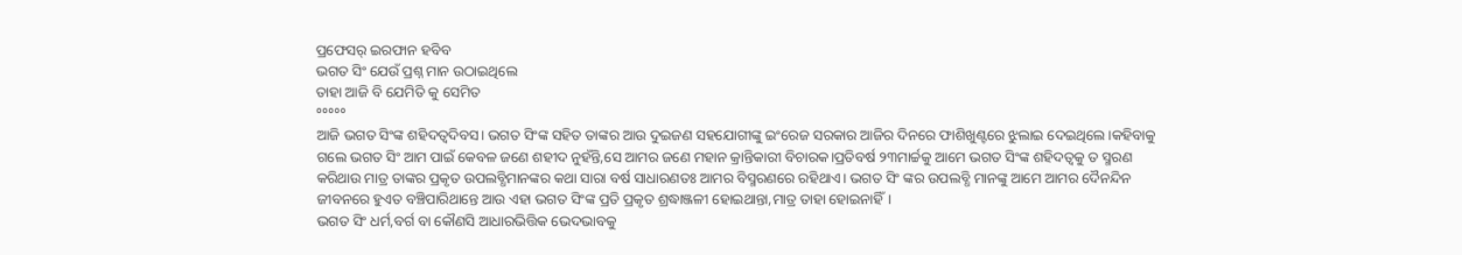ପ୍ରଫେସର୍ ଇରଫାନ ହବିବ
ଭଗତ ସିଂ ଯେଉଁ ପ୍ରଶ୍ନ ମାନ ଉଠାଇଥିଲେ
ତାହା ଆଜି ବି ଯେମିତି କୁ ସେମିତ
°°°°°
ଆଜି ଭଗତ ସିଂଙ୍କ ଶହିଦତ୍ୱଦିବସ। ଭଗତ ସିଂଙ୍କ ସହିତ ତାଙ୍କର ଆଉ ଦୁଇଜଣ ସହଯୋଗୀଙ୍କୁ ଇଂରେଜ ସରକାର ଆଜିର ଦିନରେ ଫାଶିଖୁଣ୍ଟରେ ଝୁଲାଇ ଦେଇଥିଲେ।କହିବାକୁ ଗଲେ ଭଗତ ସିଂ ଆମ ପାଇଁ କେବଳ ଜଣେ ଶହୀଦ ନୁହଁନ୍ତି,ସେ ଆମର ଜଣେ ମହାନ କ୍ରାନ୍ତିକାରୀ ବିଚାରକ।ପ୍ରତିବର୍ଷ ୨୩ମାର୍ଚ୍ଚକୁ ଆମେ ଭଗତ ସିଂଙ୍କ ଶହିଦତ୍ୱକୁ ତ ସ୍ମରଣ କରିଥାଉ ମାତ୍ର ତାଙ୍କର ପ୍ରକୃତ ଉପଲବ୍ଧିମାନଙ୍କର କଥା ସାରା ବର୍ଷ ସାଧାରଣତଃ ଆମର ବିସ୍ମରଣରେ ରହିଥାଏ। ଭଗତ ସିଂ ଙ୍କର ଉପଲବ୍ଧି ମାନଙ୍କୁ ଆମେ ଆମର ଦୈନନ୍ଦିନ ଜୀବନରେ ହୁଏତ ବଞ୍ଚିପାରିଥାନ୍ତେ ଆଉ ଏହା ଭଗତ ସିଂଙ୍କ ପ୍ରତି ପ୍ରକୃତ ଶ୍ରଦ୍ଧାଞ୍ଜଳୀ ହୋଇଥାନ୍ତା,ମାତ୍ର ତାହା ହୋଇନାହିଁ।
ଭଗତ ସିଂ ଧର୍ମ,ବର୍ଗ ବା କୌଣସି ଆଧାରଭିତ୍ତିକ ଭେଦଭାବକୁ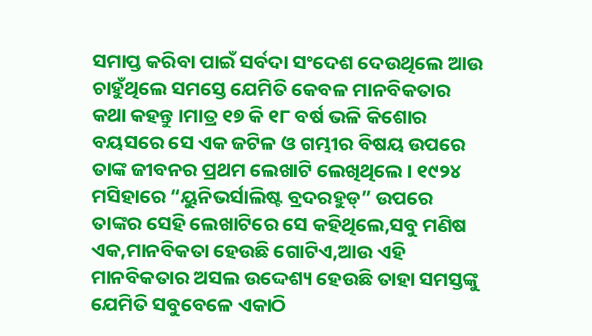ସମାପ୍ତ କରିବା ପାଇଁ ସର୍ବଦା ସଂଦେଶ ଦେଉଥିଲେ ଆଉ ଚାହୁଁଥିଲେ ସମସ୍ତେ ଯେମିତି କେବଳ ମାନବିକତାର କଥା କହନ୍ତୁ ।ମାତ୍ର ୧୭ କି ୧୮ ବର୍ଷ ଭଳି କିଶୋର ବୟସରେ ସେ ଏକ ଜଟିଳ ଓ ଗମ୍ଭୀର ବିଷୟ ଉପରେ ତାଙ୍କ ଜୀବନର ପ୍ରଥମ ଲେଖାଟି ଲେଖିଥିଲେ । ୧୯୨୪ ମସିହାରେ “ୟୁନିଭର୍ସାଲିଷ୍ଟ ବ୍ରଦରହୁଡ୍” ଉପରେ ତାଙ୍କର ସେହି ଲେଖାଟିରେ ସେ କହିଥିଲେ,ସବୁ ମଣିଷ ଏକ,ମାନବିକତା ହେଉଛି ଗୋଟିଏ,ଆଉ ଏହି ମାନବିକତାର ଅସଲ ଉଦ୍ଦେଶ୍ୟ ହେଉଛି ତାହା ସମସ୍ତଙ୍କୁ ଯେମିତି ସବୁବେଳେ ଏକାଠି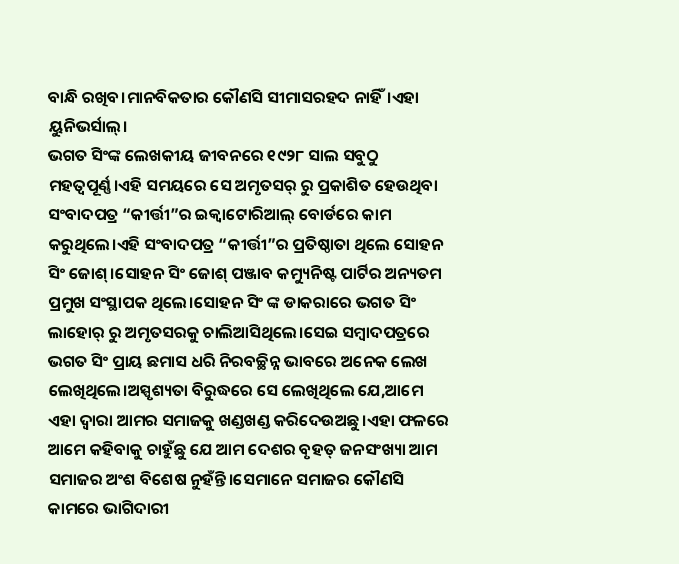ବାନ୍ଧି ରଖିବ।ମାନବିକତାର କୌଣସି ସୀମାସରହଦ ନାହିଁ।ଏହା ୟୁନିଭର୍ସାଲ୍।
ଭଗତ ସିଂଙ୍କ ଲେଖକୀୟ ଜୀବନରେ ୧୯୨୮ ସାଲ ସବୁଠୁ ମହତ୍ୱପୂର୍ଣ୍ଣ।ଏହି ସମୟରେ ସେ ଅମୃତସର୍ ରୁ ପ୍ରକାଶିତ ହେଉଥିବା ସଂବାଦପତ୍ର “କୀର୍ତ୍ତୀ”ର ଇକ୍ଵାଟୋରିଆଲ୍ ବୋର୍ଡରେ କାମ କରୁଥିଲେ।ଏହି ସଂବାଦପତ୍ର “କୀର୍ତ୍ତୀ”ର ପ୍ରତିଷ୍ଠାତା ଥିଲେ ସୋହନ ସିଂ ଜୋଶ୍।ସୋହନ ସିଂ ଜୋଶ୍ ପଞ୍ଜାବ କମ୍ୟୁନିଷ୍ଟ ପାର୍ଟିର ଅନ୍ୟତମ ପ୍ରମୁଖ ସଂସ୍ଥାପକ ଥିଲେ।ସୋହନ ସିଂ ଙ୍କ ଡାକରାରେ ଭଗତ ସିଂ ଲାହୋର୍ ରୁ ଅମୃତସରକୁ ଚାଲିଆସିଥିଲେ।ସେଇ ସମ୍ବାଦପତ୍ରରେ ଭଗତ ସିଂ ପ୍ରାୟ ଛମାସ ଧରି ନିରବଚ୍ଛିନ୍ନ ଭାବରେ ଅନେକ ଲେଖ ଲେଖିଥିଲେ।ଅସ୍ପୃଶ୍ୟତା ବିରୁଦ୍ଧରେ ସେ ଲେଖିଥିଲେ ଯେ,ଆମେ ଏହା ଦ୍ୱାରା ଆମର ସମାଜକୁ ଖଣ୍ଡଖଣ୍ଡ କରିଦେଉଅଛୁ।ଏହା ଫଳରେ ଆମେ କହିବାକୁ ଚାହୁଁଛୁ ଯେ ଆମ ଦେଶର ବୃହତ୍ ଜନସଂଖ୍ୟା ଆମ ସମାଜର ଅଂଶ ବିଶେଷ ନୁହଁନ୍ତି।ସେମାନେ ସମାଜର କୌଣସି କାମରେ ଭାଗିଦାରୀ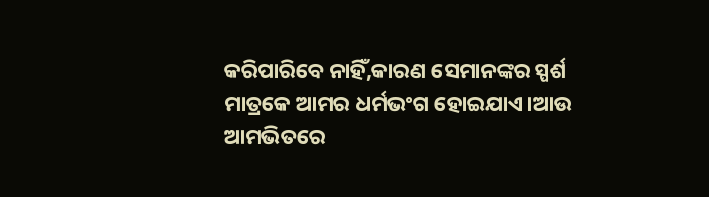କରିପାରିବେ ନାହିଁ,କାରଣ ସେମାନଙ୍କର ସ୍ପର୍ଶ ମାତ୍ରକେ ଆମର ଧର୍ମଭଂଗ ହୋଇଯାଏ।ଆଉ ଆମଭିତରେ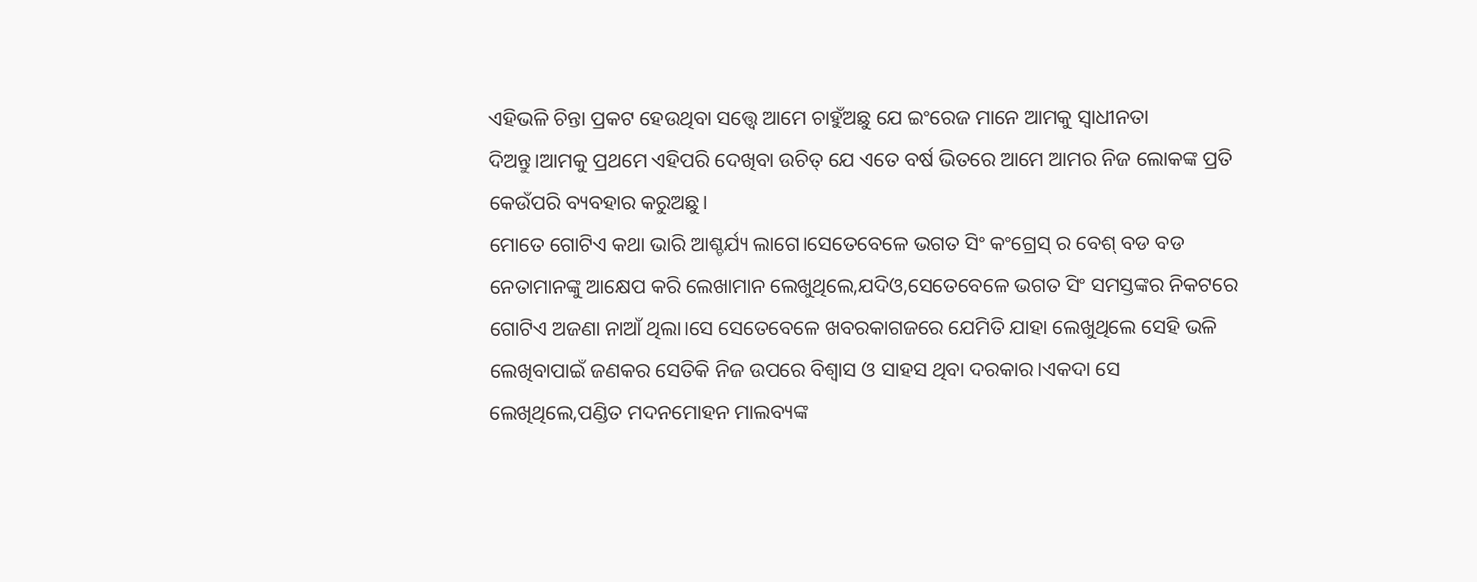ଏହିଭଳି ଚିନ୍ତା ପ୍ରକଟ ହେଉଥିବା ସତ୍ତ୍ୱେ ଆମେ ଚାହୁଁଅଛୁ ଯେ ଇଂରେଜ ମାନେ ଆମକୁ ସ୍ୱାଧୀନତା ଦିଅନ୍ତୁ।ଆମକୁ ପ୍ରଥମେ ଏହିପରି ଦେଖିବା ଉଚିତ୍ ଯେ ଏତେ ବର୍ଷ ଭିତରେ ଆମେ ଆମର ନିଜ ଲୋକଙ୍କ ପ୍ରତି କେଉଁପରି ବ୍ୟବହାର କରୁଅଛୁ।
ମୋତେ ଗୋଟିଏ କଥା ଭାରି ଆଶ୍ଚର୍ଯ୍ୟ ଲାଗେ।ସେତେବେଳେ ଭଗତ ସିଂ କଂଗ୍ରେସ୍ ର ବେଶ୍ ବଡ ବଡ ନେତାମାନଙ୍କୁ ଆକ୍ଷେପ କରି ଲେଖାମାନ ଲେଖୁଥିଲେ,ଯଦିଓ,ସେତେବେଳେ ଭଗତ ସିଂ ସମସ୍ତଙ୍କର ନିକଟରେ ଗୋଟିଏ ଅଜଣା ନାଆଁ ଥିଲା।ସେ ସେତେବେଳେ ଖବରକାଗଜରେ ଯେମିତି ଯାହା ଲେଖୁଥିଲେ ସେହି ଭଳି ଲେଖିବାପାଇଁ ଜଣକର ସେତିକି ନିଜ ଉପରେ ବିଶ୍ୱାସ ଓ ସାହସ ଥିବା ଦରକାର।ଏକଦା ସେ ଲେଖିଥିଲେ,ପଣ୍ଡିତ ମଦନମୋହନ ମାଲବ୍ୟଙ୍କ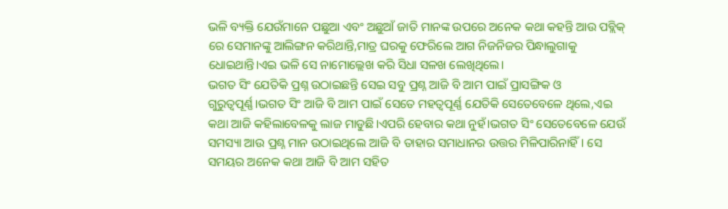ଭଳି ବ୍ୟକ୍ତି ଯେଉଁମାନେ ପଛୁଆ ଏବଂ ଅଛୁଆଁ ଜାତି ମାନଙ୍କ ଉପରେ ଅନେକ କଥା କହନ୍ତି ଆଉ ପବ୍ଲିକ୍ ରେ ସେମାନଙ୍କୁ ଆଲିଙ୍ଗନ କରିଥାନ୍ତି,ମାତ୍ର ଘରକୁ ଫେରିଲେ ଆଗ ନିଜନିଜର ପିନ୍ଧାଲୁଗାକୁ ଧୋଇଥାନ୍ତି।ଏଇ ଭଳି ସେ ନାମୋଲ୍ଲେଖ କରି ସିଧା ସଳଖ ଲେଖିଥିଲେ।
ଭଗତ ସିଂ ଯେତିକି ପ୍ରଶ୍ନ ଉଠାଇଛନ୍ତି ସେଇ ସବୁ ପ୍ରଶ୍ନ ଆଜି ବି ଆମ ପାଇଁ ପ୍ରାସଙ୍ଗିକ ଓ ଗୁରୁତ୍ୱପୂର୍ଣ୍ଣ।ଭଗତ ସିଂ ଆଜି ବି ଆମ ପାଇଁ ସେତେ ମହତ୍ୱପୂର୍ଣ୍ଣ ଯେତିକି ସେତେବେଳେ ଥିଲେ,ଏଇ କଥା ଆଜି କହିଲାବେଳକୁ ଲାଜ ମାଡୁଛି।ଏପରି ହେବାର କଥା ନୁହଁ।ଭଗତ ସିଂ ସେତେବେଳେ ଯେଉଁ ସମସ୍ୟା ଆଉ ପ୍ରଶ୍ନ ମାନ ଉଠାଇଥିଲେ ଆଜି ବି ତାହାର ସମାଧାନର ଉତ୍ତର ମିଳିପାରିନାହିଁ। ସେ ସମୟର ଅନେକ କଥା ଆଜି ବି ଆମ ସହିତ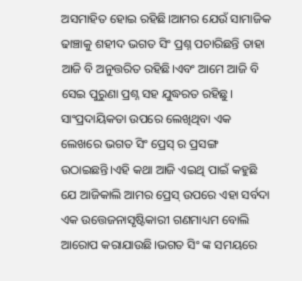ଅସମାହିତ ହୋଇ ରହିଛି।ଆମର ଯେଉଁ ସାମାଜିକ ଢାଞ୍ଚାକୁ ଶହୀଦ ଭଗତ ସିଂ ପ୍ରଶ୍ନ ପଚାରିଛନ୍ତି ତାହା ଆଜି ବି ଅନୁତ୍ତରିତ ରହିଛି।ଏବଂ ଆମେ ଆଜି ବି ସେଇ ପୁରୁଣା ପ୍ରଶ୍ନ ସହ ଯୁଦ୍ଧରତ ରହିଛୁ।
ସାଂପ୍ରଦାୟିକତା ଉପରେ ଲେଖିଥିବା ଏକ ଲେଖରେ ଭଗତ ସିଂ ପ୍ରେସ୍ ର ପ୍ରସଙ୍ଗ ଉଠାଇଛନ୍ତି।ଏହି କଥା ଆଜି ଏଇଥି ପାଇଁ କହୁଛି ଯେ ଆଜିକାଲି ଆମର ପ୍ରେସ୍ ଉପରେ ଏହା ସର୍ବଦା ଏକ ଉତ୍ତେଜନାସୃଷ୍ଟିକାରୀ ଗଣମାଧ୍ୟମ ବୋଲି ଆରୋପ କରାଯାଉଛି।ଭଗତ ସିଂ ଙ୍କ ସମୟରେ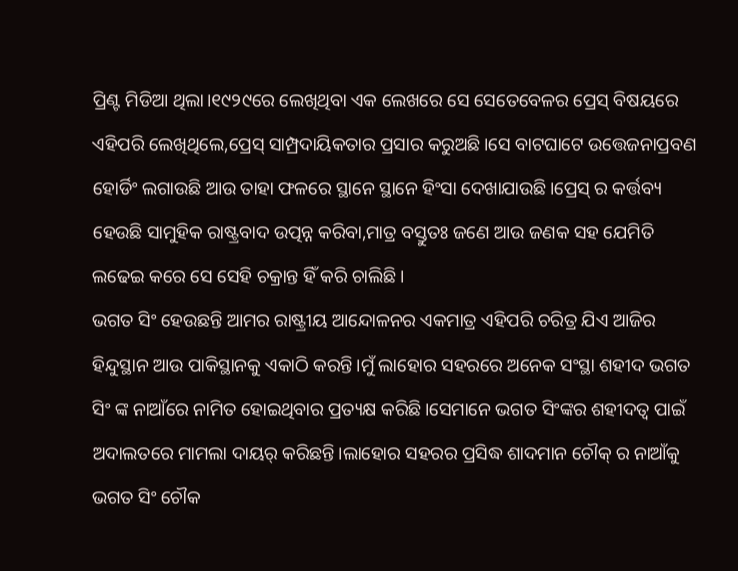ପ୍ରିଣ୍ଟ ମିଡିଆ ଥିଲା।୧୯୨୯ରେ ଲେଖିଥିବା ଏକ ଲେଖରେ ସେ ସେତେବେଳର ପ୍ରେସ୍ ବିଷୟରେ ଏହିପରି ଲେଖିଥିଲେ,ପ୍ରେସ୍ ସାମ୍ପ୍ରଦାୟିକତାର ପ୍ରସାର କରୁଅଛି।ସେ ବାଟଘାଟେ ଉତ୍ତେଜନାପ୍ରବଣ ହୋର୍ଡିଂ ଲଗାଉଛି ଆଉ ତାହା ଫଳରେ ସ୍ଥାନେ ସ୍ଥାନେ ହିଂସା ଦେଖାଯାଉଛି।ପ୍ରେସ୍ ର କର୍ତ୍ତବ୍ୟ ହେଉଛି ସାମୁହିକ ରାଷ୍ଟ୍ରବାଦ ଉତ୍ପନ୍ନ କରିବା,ମାତ୍ର ବସ୍ତୁତଃ ଜଣେ ଆଉ ଜଣକ ସହ ଯେମିତି ଲଢେଇ କରେ ସେ ସେହି ଚକ୍ରାନ୍ତ ହିଁ କରି ଚାଲିଛି।
ଭଗତ ସିଂ ହେଉଛନ୍ତି ଆମର ରାଷ୍ଟ୍ରୀୟ ଆନ୍ଦୋଳନର ଏକମାତ୍ର ଏହିପରି ଚରିତ୍ର ଯିଏ ଆଜିର ହିନ୍ଦୁସ୍ଥାନ ଆଉ ପାକିସ୍ଥାନକୁ ଏକାଠି କରନ୍ତି।ମୁଁ ଲାହୋର ସହରରେ ଅନେକ ସଂସ୍ଥା ଶହୀଦ ଭଗତ ସିଂ ଙ୍କ ନାଆଁରେ ନାମିତ ହୋଇଥିବାର ପ୍ରତ୍ୟକ୍ଷ କରିଛି।ସେମାନେ ଭଗତ ସିଂଙ୍କର ଶହୀଦତ୍ୱ ପାଇଁ ଅଦାଲତରେ ମାମଲା ଦାୟର୍ କରିଛନ୍ତି।ଲାହୋର ସହରର ପ୍ରସିଦ୍ଧ ଶାଦମାନ ଚୌକ୍ ର ନାଆଁକୁ ଭଗତ ସିଂ ଚୌକ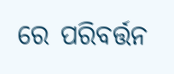ରେ ପରିବର୍ତ୍ତନ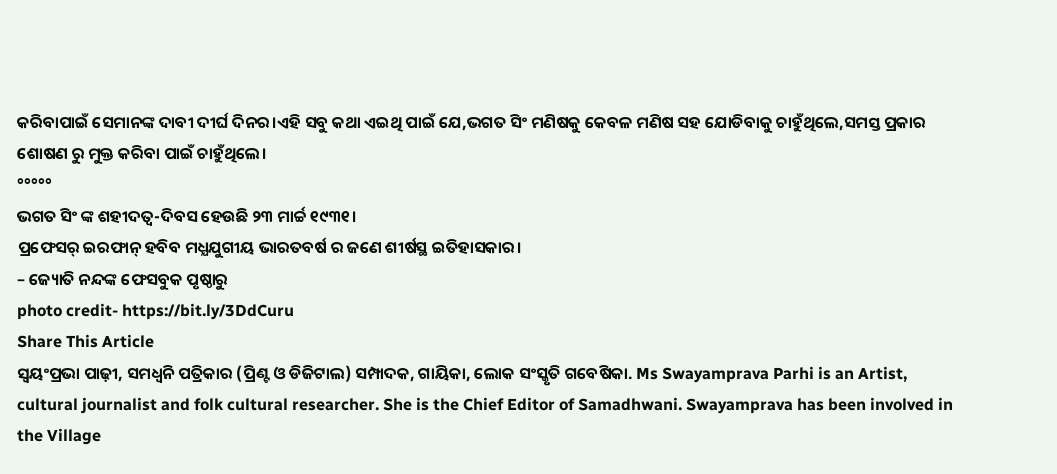କରିବାପାଇଁ ସେମାନଙ୍କ ଦାବୀ ଦୀର୍ଘ ଦିନର।ଏହି ସବୁ କଥା ଏଇଥି ପାଇଁ ଯେ,ଭଗତ ସିଂ ମଣିଷକୁ କେବଳ ମଣିଷ ସହ ଯୋଡିବାକୁ ଚାହୁଁଥିଲେ,ସମସ୍ତ ପ୍ରକାର ଶୋଷଣ ରୁ ମୁକ୍ତ କରିବା ପାଇଁ ଚାହୁଁଥିଲେ।
°°°°°
ଭଗତ ସିଂ ଙ୍କ ଶହୀଦତ୍ୱ-ଦିବସ ହେଉଛି ୨୩ ମାର୍ଚ୍ଚ ୧୯୩୧।
ପ୍ରଫେସର୍ ଇରଫାନ୍ ହବିବ ମଧ୍ଯଯୁଗୀୟ ଭାରତବର୍ଷ ର ଜଣେ ଶୀର୍ଷସ୍ଥ ଇତିହାସକାର।
– ଜ୍ୟୋତି ନନ୍ଦଙ୍କ ଫେସବୁକ ପୃଷ୍ଠାରୁ
photo credit- https://bit.ly/3DdCuru
Share This Article
ସ୍ଵୟଂପ୍ରଭା ପାଢ଼ୀ, ସମଧ୍ୱନି ପତ୍ରିକାର (ପ୍ରିଣ୍ଟ ଓ ଡିଜିଟାଲ) ସମ୍ପାଦକ, ଗାୟିକା, ଲୋକ ସଂସ୍କୃତି ଗବେଷିକା. Ms Swayamprava Parhi is an Artist, cultural journalist and folk cultural researcher. She is the Chief Editor of Samadhwani. Swayamprava has been involved in the Village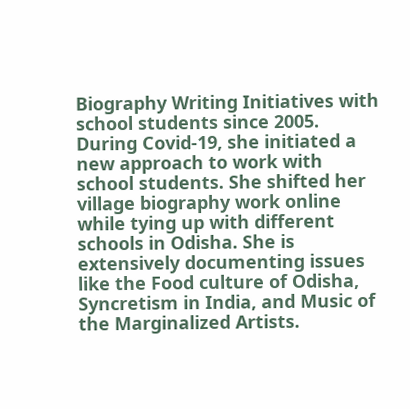Biography Writing Initiatives with school students since 2005. During Covid-19, she initiated a new approach to work with school students. She shifted her village biography work online while tying up with different schools in Odisha. She is extensively documenting issues like the Food culture of Odisha, Syncretism in India, and Music of the Marginalized Artists.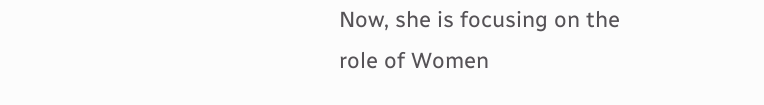Now, she is focusing on the role of Women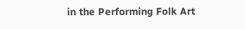in the Performing Folk Art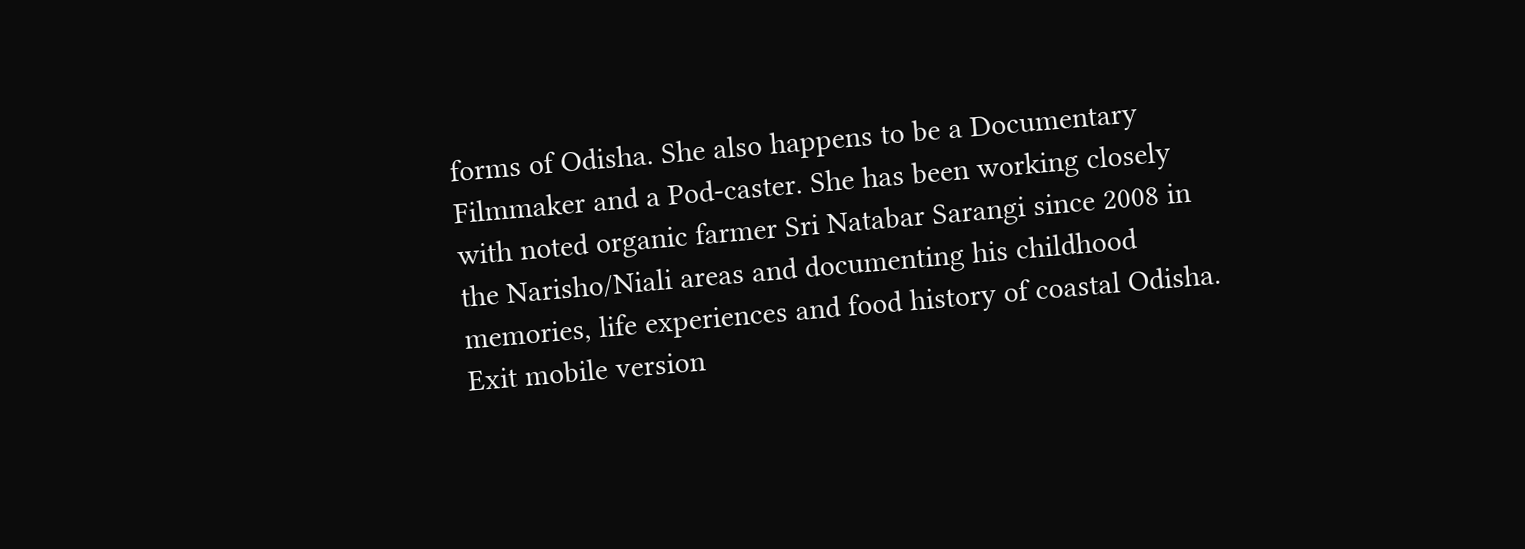forms of Odisha. She also happens to be a Documentary Filmmaker and a Pod-caster. She has been working closely with noted organic farmer Sri Natabar Sarangi since 2008 in the Narisho/Niali areas and documenting his childhood memories, life experiences and food history of coastal Odisha.
Exit mobile version